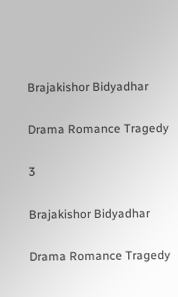Brajakishor Bidyadhar

Drama Romance Tragedy

3

Brajakishor Bidyadhar

Drama Romance Tragedy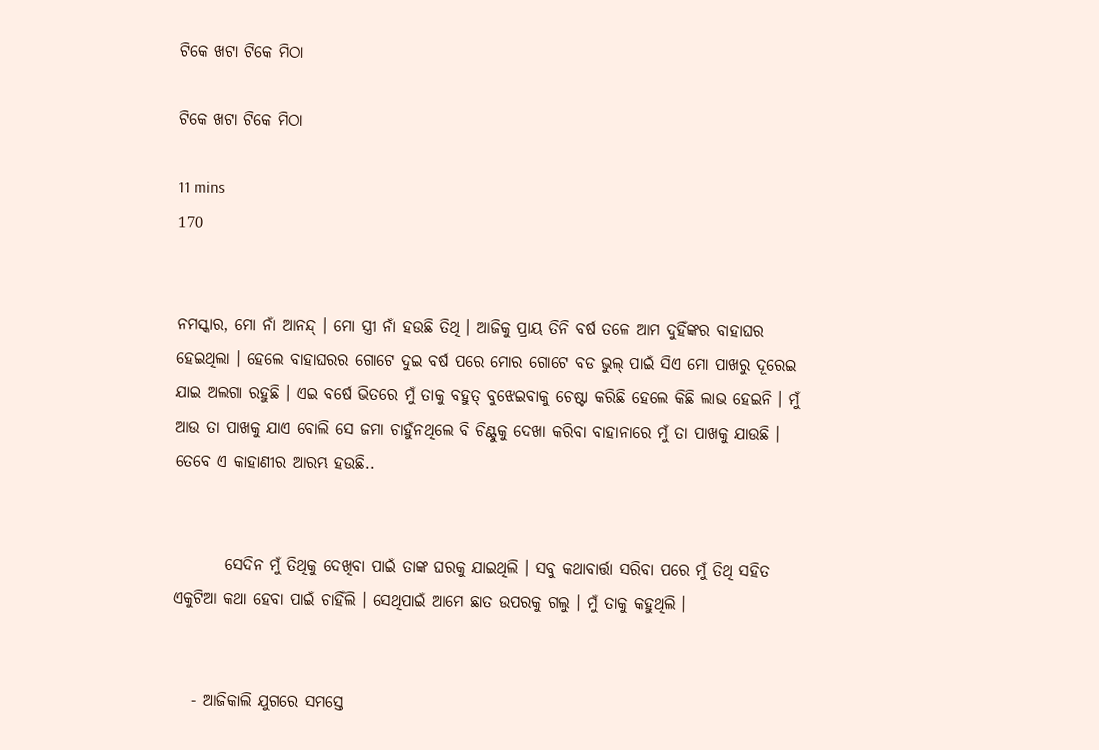ଟିକେ ଖଟା ଟିକେ ମିଠା

ଟିକେ ଖଟା ଟିକେ ମିଠା

11 mins
170


ନମସ୍କାର, ମୋ ନାଁ ଆନନ୍ଦ୍ । ମୋ ସ୍ତ୍ରୀ ନାଁ ହଉଛି ତିଥି । ଆଜିକୁ ପ୍ରାୟ ତିନି ବର୍ଷ ତଳେ ଆମ ଦୁହିଁଙ୍କର ବାହାଘର ହେଇଥିଲା । ହେଲେ ବାହାଘରର ଗୋଟେ ଦୁଇ ବର୍ଷ ପରେ ମୋର ଗୋଟେ ବଡ ଭୁଲ୍ ପାଇଁ ସିଏ ମୋ ପାଖରୁ ଦୂରେଇ ଯାଇ ଅଲଗା ରହୁଛି । ଏଇ ବର୍ଷେ ଭିତରେ ମୁଁ ତାକୁ ବହୁତ୍ ବୁଝେଇବାକୁ ଚେଷ୍ଟା କରିଛି ହେଲେ କିଛି ଲାଭ ହେଇନି । ମୁଁ ଆଉ ତା ପାଖକୁ ଯାଏ ବୋଲି ସେ ଜମା ଚାହୁଁନଥିଲେ ବି ଚିଣ୍ଟୁକୁ ଦେଖା କରିବା ବାହାନାରେ ମୁଁ ତା ପାଖକୁ ଯାଉଛି । ତେବେ ଏ କାହାଣୀର ଆରମ୍ଭ ହଉଛି..


        ସେଦିନ ମୁଁ ତିଥିକୁ ଦେଖିବା ପାଇଁ ତାଙ୍କ ଘରକୁ ଯାଇଥିଲି । ସବୁ କଥାବାର୍ତ୍ତା ସରିବା ପରେ ମୁଁ ତିଥି ସହିତ ଏକୁଟିଆ କଥା ହେବା ପାଇଁ ଚାହିଁଲି । ସେଥିପାଇଁ ଆମେ ଛାତ ଉପରକୁ ଗଲୁ । ମୁଁ ତାକୁ କହୁଥିଲି ।


   - ଆଜିକାଲି ଯୁଗରେ ସମସ୍ତେ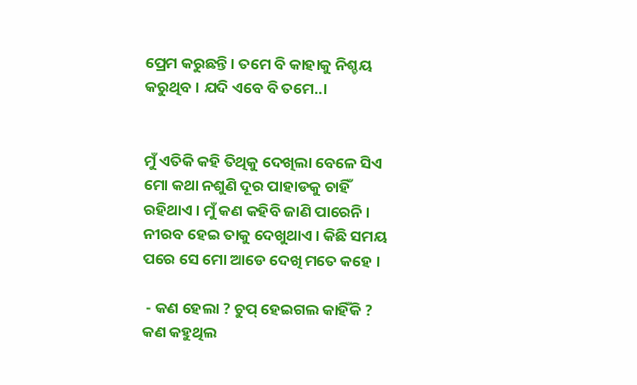ପ୍ରେମ କରୁଛନ୍ତି । ତମେ ବି କାହାକୁ ନିଶ୍ଚୟ କରୁଥିବ । ଯଦି ଏବେ ବି ତମେ..।


ମୁଁ ଏତିକି କହି ତିଥିକୁ ଦେଖିଲା ବେଳେ ସିଏ ମୋ କଥା ନଶୁଣି ଦୂର ପାହାଡକୁ ଚାହିଁ ରହିଥାଏ । ମୁଁ କଣ କହିବି ଜାଣି ପାରେନି । ନୀରବ ହେଇ ତାକୁ ଦେଖୁଥାଏ । କିଛି ସମୟ ପରେ ସେ ମୋ ଆଡେ ଦେଖି ମତେ କହେ ।

 - କଣ ହେଲା ? ଚୁପ୍ ହେଇଗଲ କାହିଁକି ? କଣ କହୁଥିଲ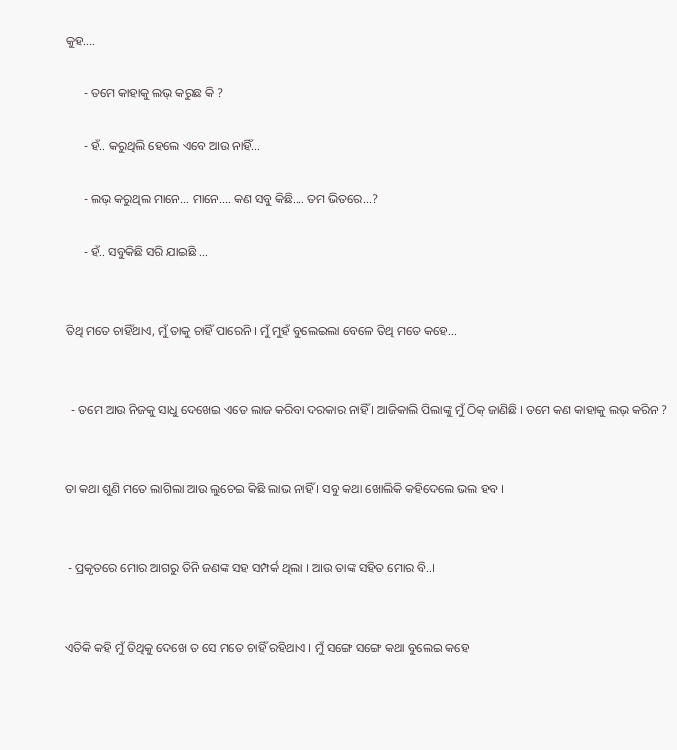କୁହ....

      - ତମେ କାହାକୁ ଲଭ୍ କରୁଛ କି ?

      - ହଁ.. କରୁଥିଲି ହେଲେ ଏବେ ଆଉ ନାହିଁ...

      - ଲଭ୍ କରୁଥିଲ ମାନେ... ମାନେ.... କଣ ସବୁ କିଛି.... ତମ ଭିତରେ...?

      - ହଁ.. ସବୁକିଛି ସରି ଯାଇଛି ...


ତିଥି ମତେ ଚାହିଁଥାଏ, ମୁଁ ତାକୁ ଚାହିଁ ପାରେନି । ମୁଁ ମୁହଁ ବୁଲେଇଲା ବେଳେ ତିଥି ମତେ କହେ...


  - ତମେ ଆଉ ନିଜକୁ ସାଧୁ ଦେଖେଇ ଏତେ ଲାଜ କରିବା ଦରକାର ନାହିଁ । ଆଜିକାଲି ପିଲାଙ୍କୁ ମୁଁ ଠିକ୍ ଜାଣିଛି । ତମେ କଣ କାହାକୁ ଲଭ୍ କରିନ ?


ତା କଥା ଶୁଣି ମତେ ଲାଗିଲା ଆଉ ଲୁଚେଇ କିଛି ଲାଭ ନାହିଁ । ସବୁ କଥା ଖୋଲିକି କହିଦେଲେ ଭଲ ହବ ।


 - ପ୍ରକୃତରେ ମୋର ଆଗରୁ ତିନି ଜଣଙ୍କ ସହ ସମ୍ପର୍କ ଥିଲା । ଆଉ ତାଙ୍କ ସହିତ ମୋର ବି..।


ଏତିକି କହି ମୁଁ ତିଥିକୁ ଦେଖେ ତ ସେ ମତେ ଚାହିଁ ରହିଥାଏ । ମୁଁ ସଙ୍ଗେ ସଙ୍ଗେ କଥା ବୁଲେଇ କହେ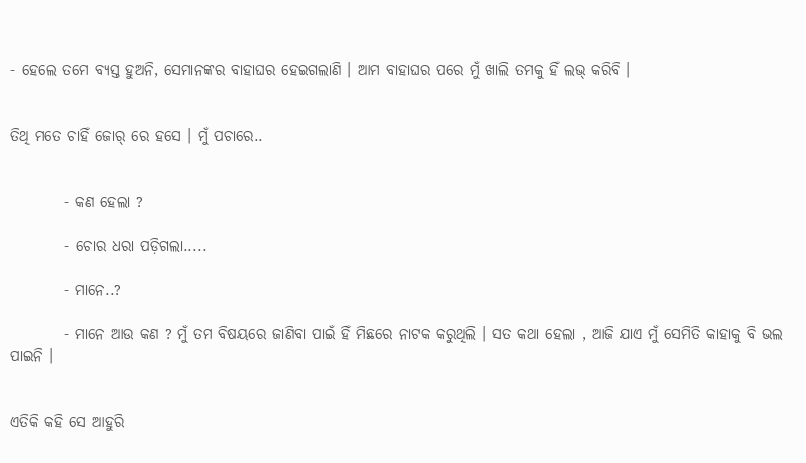- ହେଲେ ତମେ ବ୍ୟସ୍ତ ହୁଅନି, ସେମାନଙ୍କର ବାହାଘର ହେଇଗଲାଣି । ଆମ ବାହାଘର ପରେ ମୁଁ ଖାଲି ତମକୁ ହିଁ ଲଭ୍ କରିବି ।


ତିଥି ମତେ ଚାହିଁ ଜୋର୍ ରେ ହସେ । ମୁଁ ପଚାରେ..


         - କଣ ହେଲା ?

         - ଚୋର ଧରା ପଡ଼ିଗଲା.....

         - ମାନେ..?

         - ମାନେ ଆଉ କଣ ? ମୁଁ ତମ ବିଷୟରେ ଜାଣିବା ପାଇଁ ହିଁ ମିଛରେ ନାଟକ କରୁଥିଲି । ସତ କଥା ହେଲା , ଆଜି ଯାଏ ମୁଁ ସେମିତି କାହାକୁ ବି ଭଲ ପାଇନି ।


ଏତିକି କହି ସେ ଆହୁରି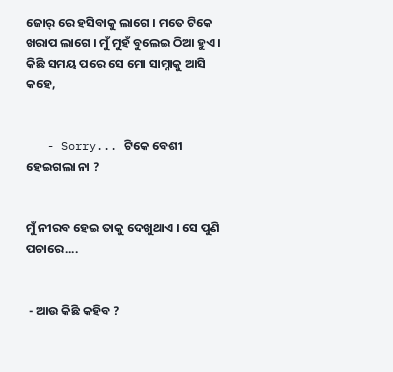ଜୋର୍ ରେ ହସିବାକୁ ଲାଗେ । ମତେ ଟିକେ ଖରାପ ଲାଗେ । ମୁଁ ମୁହଁ ବୁଲେଇ ଠିଆ ହୁଏ । କିଛି ସମୟ ପରେ ସେ ମୋ ସାମ୍ନାକୁ ଆସି କହେ,


   - Sorry... ଟିକେ ବେଶୀ ହେଇଗଲା ନା ?


ମୁଁ ନୀରବ ହେଇ ତାକୁ ଦେଖୁଥାଏ । ସେ ପୁଣି ପଚାରେ....


 - ଆଉ କିଛି କହିବ ?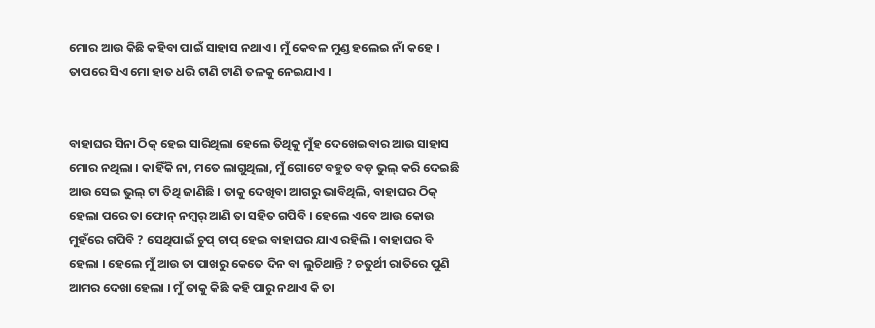ମୋର ଆଉ କିଛି କହିବା ପାଇଁ ସାହାସ ନଥାଏ । ମୁଁ କେବଳ ମୁଣ୍ଡ ହଲେଇ ନାଁ କହେ । ତାପରେ ସିଏ ମୋ ହାତ ଧରି ଟାଣି ଟାଣି ତଳକୁ ନେଇଯାଏ ।


ବାହାଘର ସିନା ଠିକ୍ ହେଇ ସାରିଥିଲା ହେଲେ ତିଥିକୁ ମୁଁହ ଦେଖେଇବାର ଆଉ ସାହାସ ମୋର ନଥିଲା । କାହିଁକି ନା, ମତେ ଲାଗୁଥିଲା, ମୁଁ ଗୋଟେ ବହୁତ ବଡ଼ ଭୁଲ୍ କରି ଦେଇଛି ଆଉ ସେଇ ଭୁଲ୍ ଟା ତିଥି ଜାଣିଛି । ତାକୁ ଦେଖିବା ଆଗରୁ ଭାବିଥିଲି, ବାହାଘର ଠିକ୍ ହେଲା ପରେ ତା ଫୋନ୍ ନମ୍ୱର୍ ଆଣି ତା ସହିତ ଗପିବି । ହେଲେ ଏବେ ଆଉ କୋଉ ମୁହଁରେ ଗପିବି ? ସେଥିପାଇଁ ଚୁପ୍ ଚାପ୍ ହେଇ ବାହାଘର ଯାଏ ରହିଲି । ବାହାଘର ବି ହେଲା । ହେଲେ ମୁଁ ଆଉ ତା ପାଖରୁ କେତେ ଦିନ ବା ଲୁଚିଥାନ୍ତି ? ଚତୁର୍ଥୀ ରାତିରେ ପୁଣି ଆମର ଦେଖା ହେଲା । ମୁଁ ତାକୁ କିଛି କହି ପାରୁ ନଥାଏ କି ତା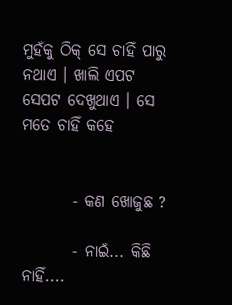ମୁହଁକୁ ଠିକ୍ ସେ ଚାହିଁ ପାରୁ ନଥାଏ । ଖାଲି ଏପଟ ସେପଟ ଦେଖୁଥାଏ । ସେ ମତେ ଚାହିଁ କହେ


        - କଣ ଖୋଜୁଛ ?

        - ନାଇଁ... କିଛି ନାହିଁ....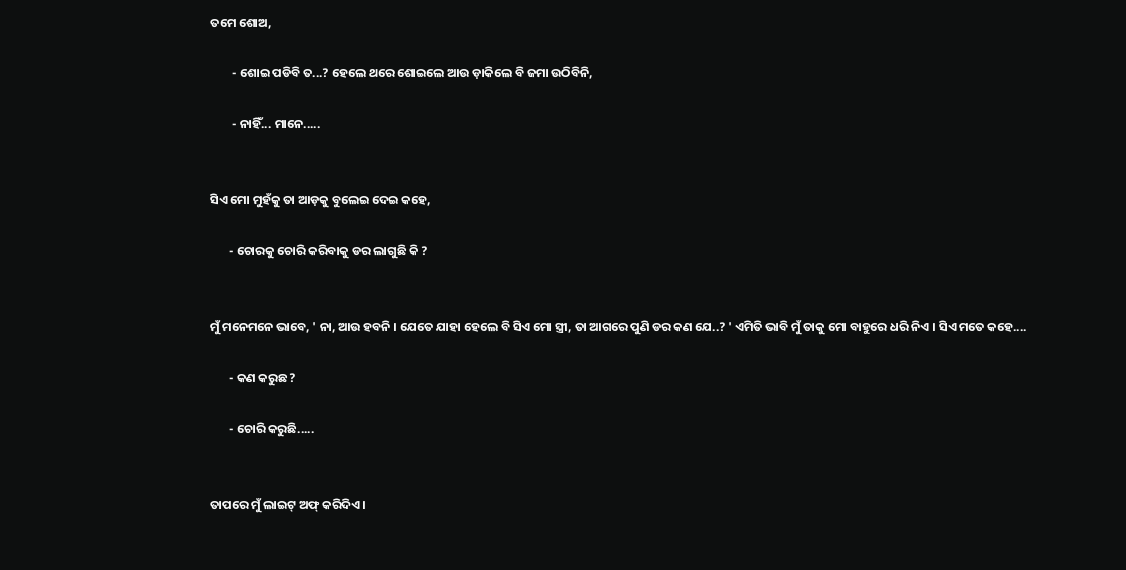ତମେ ଶୋଅ,

        - ଶୋଇ ପଡିବି ତ...? ହେଲେ ଥରେ ଶୋଇଲେ ଆଉ ଡ଼ାକିଲେ ବି ଜମା ଉଠିବିନି,

        - ନାହିଁ... ମାନେ.....


ସିଏ ମୋ ମୁହଁକୁ ତା ଆଡ଼କୁ ବୁଲେଇ ଦେଇ କହେ,

       - ଚୋରକୁ ଚୋରି କରିବାକୁ ଡର ଲାଗୁଛି କି ?


ମୁଁ ମନେମନେ ଭାବେ, ' ନା, ଆଉ ହବନି । ଯେତେ ଯାହା ହେଲେ ବି ସିଏ ମୋ ସ୍ତ୍ରୀ, ତା ଆଗରେ ପୁଣି ଡର କଣ ଯେ..? ' ଏମିତି ଭାବି ମୁଁ ତାକୁ ମୋ ବାହୁରେ ଧରି ନିଏ । ସିଏ ମତେ କହେ....

       - କଣ କରୁଛ ?

       - ଚୋରି କରୁଛି.....


ତାପରେ ମୁଁ ଲାଇଟ୍ ଅଫ୍ କରିଦିଏ ।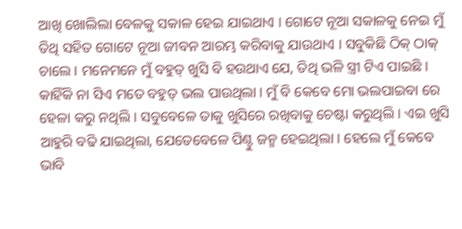ଆଖି ଖୋଲିଲା ବେଳକୁ ସକାଳ ହେଇ ଯାଇଥାଏ । ଗୋଟେ ନୂଆ ସକାଳକୁ ନେଇ ମୁଁ ତିଥି ସହିତ ଗୋଟେ ନୂଆ ଜୀବନ ଆରମ୍ଭ କରିବାକୁ ଯାଉଥାଏ । ସବୁକିଛି ଠିକ୍ ଠାକ୍ ଚାଲେ । ମନେମନେ ମୁଁ ବହୁତ୍ ଖୁସି ବି ହଉଥାଏ ଯେ, ତିଥି ଭଳି ସ୍ତ୍ରୀ ଟିଏ ପାଇଛି । କାହିଁକି ନା ସିଏ ମତେ ବହୁତ୍ ଭଲ ପାଉଥିଲା । ମୁଁ ବି କେବେ ମୋ ଭଲପାଇବା ରେ ହେଳା କରୁ ନଥିଲି । ସବୁବେଳେ ତାକୁ ଖୁସିରେ ରଖିବାକୁ ଚେଷ୍ଟା କରୁଥିଲି । ଏଇ ଖୁସି ଆହୁରି ବଢି ଯାଇଥିଲା, ଯେତେବେଳେ ପିଣ୍ଟୁ ଜନ୍ମ ହେଇଥିଲା । ହେଲେ ମୁଁ କେବେ ଭାବି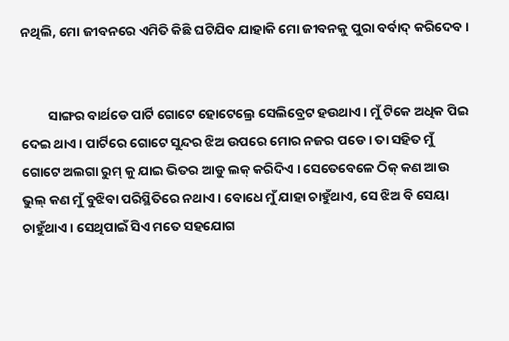ନଥିଲି, ମୋ ଜୀବନରେ ଏମିତି କିଛି ଘଟିଯିବ ଯାହାକି ମୋ ଜୀବନକୁ ପୁରା ବର୍ବାଦ୍ କରିଦେବ ।


         ସାଙ୍ଗର ବାର୍ଥଡେ ପାର୍ଟି ଗୋଟେ ହୋଟେଲ୍ରେ ସେଲିବ୍ରେଟ ହଉଥାଏ । ମୁଁ ଟିକେ ଅଧିକ ପିଇ ଦେଇ ଥାଏ । ପାର୍ଟିରେ ଗୋଟେ ସୁନ୍ଦର ଝିଅ ଉପରେ ମୋର ନଜର ପଡେ । ତା ସହିତ ମୁଁ ଗୋଟେ ଅଲଗା ରୁମ୍ କୁ ଯାଇ ଭିତର ଆଡୁ ଲକ୍ କରିଦିଏ । ସେତେବେଳେ ଠିକ୍ କଣ ଆଉ ଭୁଲ୍ କଣ ମୁଁ ବୁଝିବା ପରିସ୍ଥିତିରେ ନଥାଏ । ବୋଧେ ମୁଁ ଯାହା ଚାହୁଁଥାଏ, ସେ ଝିଅ ବି ସେୟା ଚାହୁଁଥାଏ । ସେଥିପାଇଁ ସିଏ ମତେ ସହଯୋଗ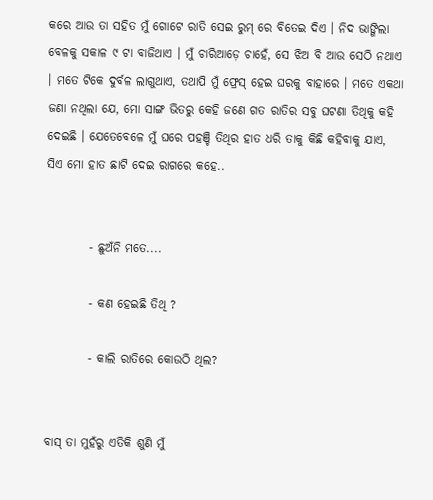କରେ ଆଉ ତା ସହିତ ମୁଁ ଗୋଟେ ରାତି ସେଇ ରୁମ୍ ରେ ବିତେଇ ଦିଏ । ନିଦ ଭାଙ୍ଗିଲା ବେଳକୁ ସକାଳ ୯ ଟା ବାଜିଥାଏ । ମୁଁ ଚାରିଆଡ଼େ ଚାହେଁ, ସେ ଝିଅ ବି ଆଉ ସେଠି ନଥାଏ । ମତେ ଟିକେ ଦୁର୍ବଳ ଲାଗୁଥାଏ, ତଥାପି ମୁଁ ଫ୍ରେସ୍ ହେଇ ଘରକୁ ବାହାରେ । ମତେ ଏକଥା ଜଣା ନଥିଲା ଯେ, ମୋ ସାଙ୍ଗ ଭିତରୁ କେହି ଜଣେ ଗତ ରାତିର ସବୁ ଘଟଣା ତିଥିକୁ କହି ଦେଇଛି । ଯେତେବେଳେ ମୁଁ ଘରେ ପହଞ୍ଚି ତିଥିର ହାତ ଧରି ତାକୁ କିଛି କହିବାକୁ ଯାଏ, ସିଏ ମୋ ହାତ ଛାଟି ଦେଇ ରାଗରେ କହେ..


         - ଛୁଅଁନି ମତେ....

         - କଣ ହେଇଛି ତିଥି ?

         - କାଲି ରାତିରେ କୋଉଠି ଥିଲ?


ବାସ୍ ତା ମୁହଁରୁ ଏତିକି ଶୁଣି ମୁଁ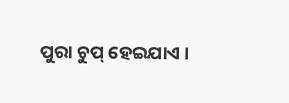ପୁରା ଚୁପ୍ ହେଇଯାଏ ।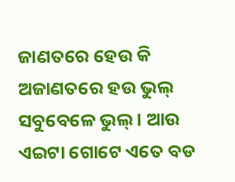ଜାଣତରେ ହେଉ କି ଅଜାଣତରେ ହଉ ଭୁଲ୍ ସବୁବେଳେ ଭୁଲ୍ । ଆଉ ଏଇଟା ଗୋଟେ ଏତେ ବଡ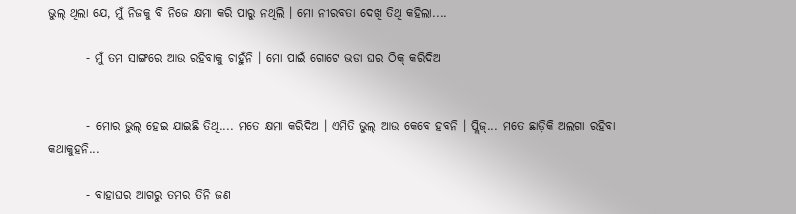ଭୁଲ୍ ଥିଲା ଯେ, ମୁଁ ନିଜକୁ ବି ନିଜେ କ୍ଷମା କରି ପାରୁ ନଥିଲି । ମୋ ନୀରବତା ଦେଖି ତିଥି କହିଲା....

        - ମୁଁ ତମ ସାଙ୍ଗରେ ଆଉ ରହିବାକୁ ଚାହୁଁନି । ମୋ ପାଇଁ ଗୋଟେ ଭଡା ଘର ଠିକ୍ କରିଦିଅ


        - ମୋର ଭୁଲ୍ ହେଇ ଯାଇଛି ତିଥି.... ମତେ କ୍ଷମା କରିଦିଅ । ଏମିତି ଭୁଲ୍ ଆଉ କେବେ ହବନି । ପ୍ଲିଜ୍... ମତେ ଛାଡ଼ିକି ଅଲଗା ରହିବା କଥାକୁହନି...

        - ବାହାଘର ଆଗରୁ ତମର ତିନି ଜଣ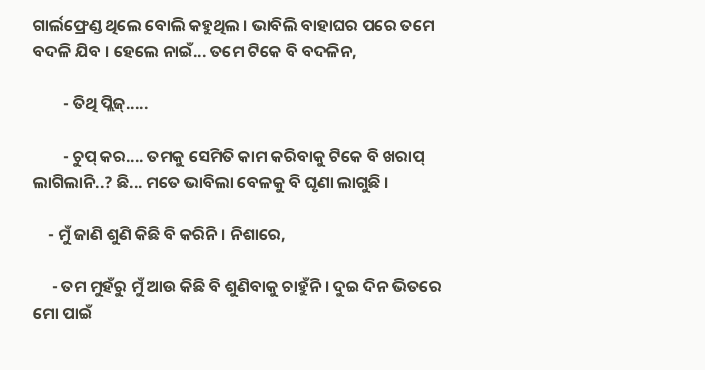ଗାର୍ଲଫ୍ରେଣ୍ଡ ଥିଲେ ବୋଲି କହୁଥିଲ । ଭାବିଲି ବାହାଘର ପରେ ତମେ ବଦଳି ଯିବ । ହେଲେ ନାଇଁ... ତମେ ଟିକେ ବି ବଦଳିନ,

        - ତିଥି ପ୍ଲିଜ୍.....

        - ଚୁପ୍ କର.... ତମକୁ ସେମିତି କାମ କରିବାକୁ ଟିକେ ବି ଖରାପ୍ ଲାଗିଲାନି..? ଛି... ମତେ ଭାବିଲା ବେଳକୁ ବି ଘୃଣା ଲାଗୁଛି ।

    - ମୁଁ ଜାଣି ଶୁଣି କିଛି ବି କରିନି । ନିଶାରେ,

     - ତମ ମୁହଁରୁ ମୁଁ ଆଉ କିଛି ବି ଶୁଣିବାକୁ ଚାହୁଁନି । ଦୁଇ ଦିନ ଭିତରେ ମୋ ପାଇଁ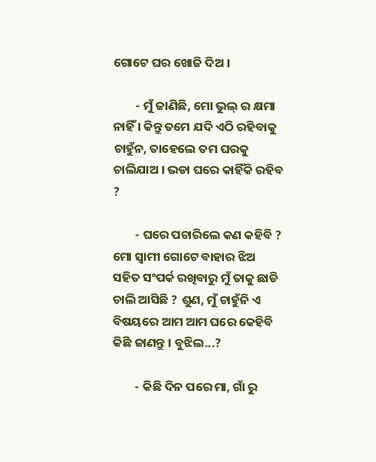ଗୋଟେ ଘର ଖୋଜି ଦିଅ ।

        - ମୁଁ ଜାଣିଛି, ମୋ ଭୁଲ୍ ର କ୍ଷମା ନାହିଁ । କିନ୍ତୁ ତମେ ଯଦି ଏଠି ରହିବାକୁ ଚାହୁଁନ, ତାହେଲେ ତମ ଘରକୁ ଚାଲିଯାଅ । ଭଡା ଘରେ କାହିଁକି ରହିବ ?

        - ଘରେ ପଚାରିଲେ କଣ କହିବି ? ମୋ ସ୍ବାମୀ ଗୋଟେ ବାହାର ଝିଅ ସହିତ ସଂପର୍କ ରଖିବାରୁ ମୁଁ ତାକୁ ଛାଡି ଚାଲି ଆସିଛି ? ଶୁଣ, ମୁଁ ଚାହୁଁନି ଏ ବିଷୟରେ ଆମ ଆମ ଘରେ କେହିବି କିଛି ଜାଣନ୍ତୁ । ବୁଝିଲ...?

        - କିଛି ଦିନ ପରେ ମା, ଗାଁ ରୁ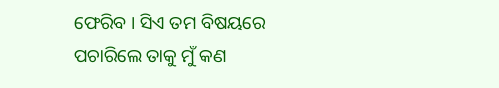ଫେରିବ । ସିଏ ତମ ବିଷୟରେ ପଚାରିଲେ ତାକୁ ମୁଁ କଣ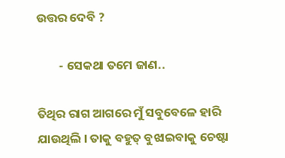ଉତ୍ତର ଦେବି ?

        - ସେକଥା ତମେ ଜାଣ..

ତିଥିର ରାଗ ଆଗରେ ମୁଁ ସବୁବେଳେ ହାରି ଯାଉଥିଲି । ତାକୁ ବହୁତ୍ ବୁଝାଇବାକୁ ଚେଷ୍ଟା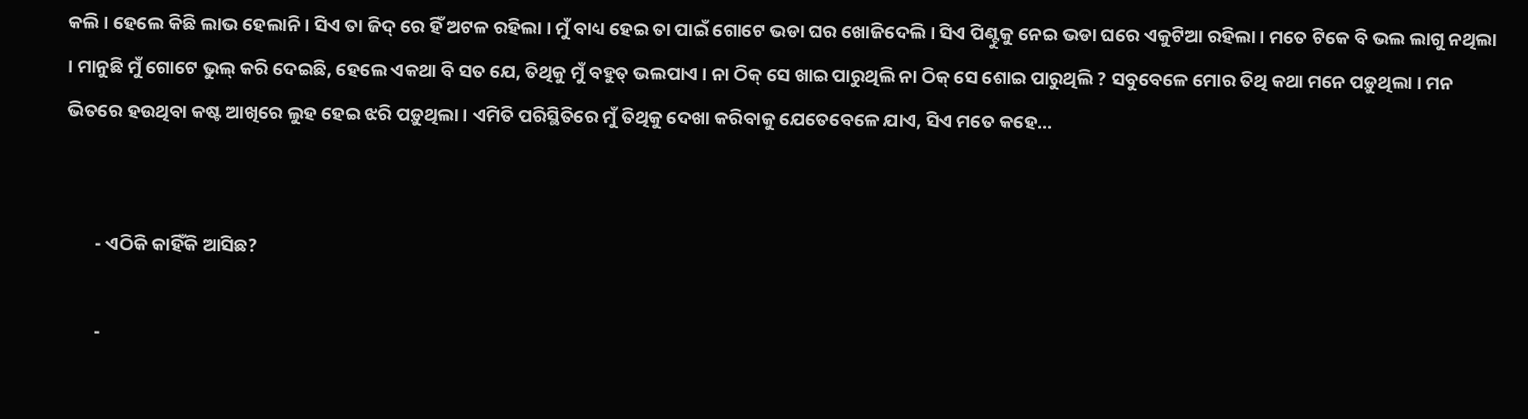କଲି । ହେଲେ କିଛି ଲାଭ ହେଲାନି । ସିଏ ତା ଜିଦ୍ ରେ ହିଁ ଅଟଳ ରହିଲା । ମୁଁ ବାଧ୍ୟ ହେଇ ତା ପାଇଁ ଗୋଟେ ଭଡା ଘର ଖୋଜିଦେଲି । ସିଏ ପିଣ୍ଟୁକୁ ନେଇ ଭଡା ଘରେ ଏକୁଟିଆ ରହିଲା । ମତେ ଟିକେ ବି ଭଲ ଲାଗୁ ନଥିଲା । ମାନୁଛି ମୁଁ ଗୋଟେ ଭୁଲ୍ କରି ଦେଇଛି, ହେଲେ ଏକଥା ବି ସତ ଯେ, ତିଥିକୁ ମୁଁ ବହୁତ୍ ଭଲପାଏ । ନା ଠିକ୍ ସେ ଖାଇ ପାରୁଥିଲି ନା ଠିକ୍ ସେ ଶୋଇ ପାରୁଥିଲି ? ସବୁବେଳେ ମୋର ତିଥି କଥା ମନେ ପଡ଼ୁଥିଲା । ମନ ଭିତରେ ହଉଥିବା କଷ୍ଟ ଆଖିରେ ଲୁହ ହେଇ ଝରି ପଡ଼ୁଥିଲା । ଏମିତି ପରିସ୍ଥିତିରେ ମୁଁ ତିଥିକୁ ଦେଖା କରିବାକୁ ଯେତେବେଳେ ଯାଏ, ସିଏ ମତେ କହେ...


       - ଏଠିକି କାହିଁକି ଆସିଛ?

       -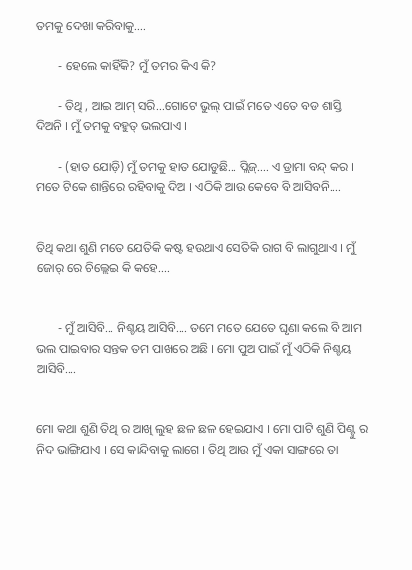ତମକୁ ଦେଖା କରିବାକୁ....

       - ହେଲେ କାହିଁକି? ମୁଁ ତମର କିଏ କି?

       - ତିଥି , ଆଇ ଆମ୍ ସରି...ଗୋଟେ ଭୁଲ୍ ପାଇଁ ମତେ ଏତେ ବଡ ଶାସ୍ତି ଦିଅନି । ମୁଁ ତମକୁ ବହୁତ୍ ଭଲପାଏ ।

       - (ହାତ ଯୋଡ଼ି) ମୁଁ ତମକୁ ହାତ ଯୋଡୁଛି... ପ୍ଲିଜ୍.... ଏ ଡ୍ରାମା ବନ୍ଦ୍ କର । ମତେ ଟିକେ ଶାନ୍ତିରେ ରହିବାକୁ ଦିଅ । ଏଠିକି ଆଉ କେବେ ବି ଆସିବନି....


ତିଥି କଥା ଶୁଣି ମତେ ଯେତିକି କଷ୍ଟ ହଉଥାଏ ସେତିକି ରାଗ ବି ଲାଗୁଥାଏ । ମୁଁ ଜୋର୍ ରେ ଚିଲ୍ଲେଇ କି କହେ....


       - ମୁଁ ଆସିବି... ନିଶ୍ଚୟ ଆସିବି.... ତମେ ମତେ ଯେତେ ଘୃଣା କଲେ ବି ଆମ ଭଲ ପାଇବାର ସନ୍ତକ ତମ ପାଖରେ ଅଛି । ମୋ ପୁଅ ପାଇଁ ମୁଁ ଏଠିକି ନିଶ୍ଚୟ ଆସିବି....


ମୋ କଥା ଶୁଣି ତିଥି ର ଆଖି ଲୁହ ଛଳ ଛଳ ହେଇଯାଏ । ମୋ ପାଟି ଶୁଣି ପିଣ୍ଟୁ ର ନିଦ ଭାଙ୍ଗିଯାଏ । ସେ କାନ୍ଦିବାକୁ ଲାଗେ । ତିଥି ଆଉ ମୁଁ ଏକା ସାଙ୍ଗରେ ତା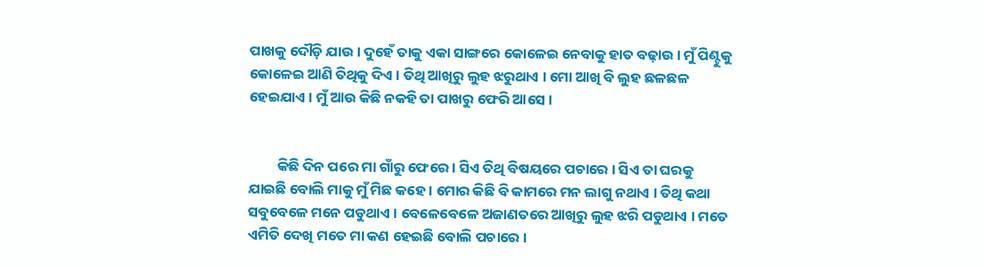ପାଖକୁ ଦୌଡ଼ି ଯାଉ । ଦୁହେଁ ତାକୁ ଏକା ସାଙ୍ଗରେ କୋଳେଇ ନେବାକୁ ହାତ ବଢ଼ାଉ । ମୁଁ ପିଣ୍ଟୁକୁ କୋଳେଇ ଆଣି ତିଥିକୁ ଦିଏ । ତିଥି ଆଖିରୁ ଲୁହ ଝରୁଥାଏ । ମୋ ଆଖି ବି ଲୁହ ଛଳଛଳ ହେଇଯାଏ । ମୁଁ ଆଉ କିଛି ନକହି ତା ପାଖରୁ ଫେରି ଆସେ ।


         କିଛି ଦିନ ପରେ ମା ଗାଁରୁ ଫେରେ । ସିଏ ତିଥି ବିଷୟରେ ପଚାରେ । ସିଏ ତା ଘରକୁ ଯାଇଛି ବୋଲି ମାକୁ ମୁଁ ମିଛ କହେ । ମୋର କିଛି ବି କାମରେ ମନ ଲାଗୁ ନଥାଏ । ତିଥି କଥା ସବୁବେଳେ ମନେ ପଡୁଥାଏ । ବେଳେବେଳେ ଅଜାଣତରେ ଆଖିରୁ ଲୁହ ଝରି ପଡୁଥାଏ । ମତେ ଏମିତି ଦେଖି ମତେ ମା କଣ ହେଇଛି ବୋଲି ପଚାରେ ।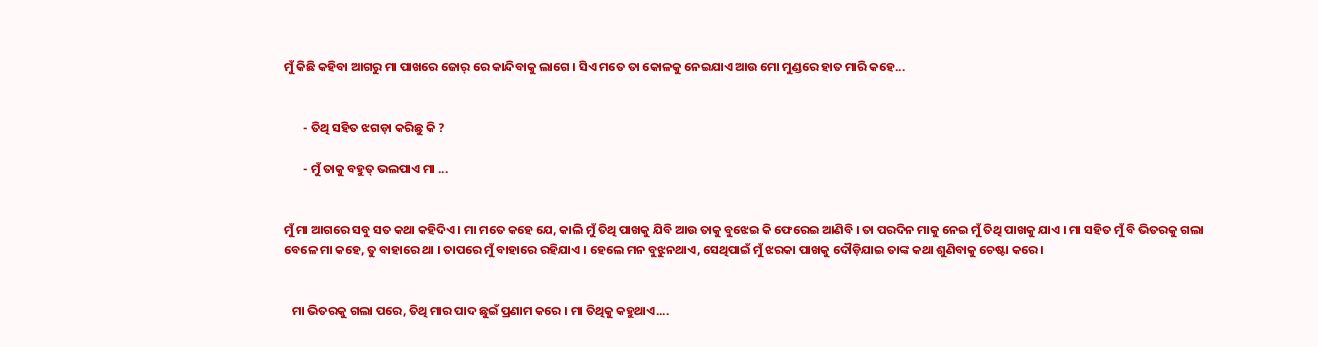ମୁଁ କିଛି କହିବା ଆଗରୁ ମା ପାଖରେ ଜୋର୍ ରେ କାନ୍ଦିବାକୁ ଲାଗେ । ସିଏ ମତେ ତା କୋଳକୁ ନେଇଯାଏ ଆଉ ମୋ ମୁଣ୍ଡରେ ହାତ ମାରି କହେ...


       - ତିଥି ସହିତ ଝଗଡ଼ା କରିଛୁ କି ?

       - ମୁଁ ତାକୁ ବହୁତ୍ ଭଲପାଏ ମା ...


ମୁଁ ମା ଆଗରେ ସବୁ ସତ କଥା କହିଦିଏ । ମା ମତେ କହେ ଯେ, କାଲି ମୁଁ ତିଥି ପାଖକୁ ଯିବି ଆଉ ତାକୁ ବୁଝେଇ କି ଫେରେଇ ଆଣିବି । ତା ପରଦିନ ମାକୁ ନେଇ ମୁଁ ତିଥି ପାଖକୁ ଯାଏ । ମା ସହିତ ମୁଁ ବି ଭିତରକୁ ଗଲା ବେଳେ ମା କହେ, ତୁ ବାହାରେ ଥା । ତାପରେ ମୁଁ ବାହାରେ ରହିଯାଏ । ହେଲେ ମନ ବୁଝୁନଥାଏ, ସେଥିପାଇଁ ମୁଁ ଝରକା ପାଖକୁ ଦୌଡ଼ିଯାଇ ତାଙ୍କ କଥା ଶୁଣିବାକୁ ଚେଷ୍ଟା କରେ ।


   ମା ଭିତରକୁ ଗଲା ପରେ, ତିଥି ମାର ପାଦ ଛୁଇଁ ପ୍ରଣାମ କରେ । ମା ତିଥିକୁ କହୁଥାଏ....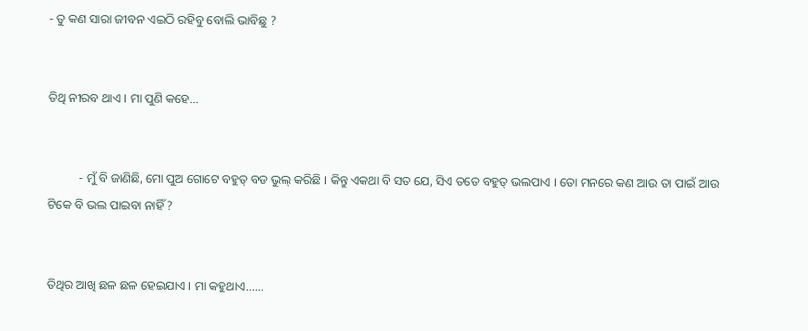- ତୁ କଣ ସାରା ଜୀବନ ଏଇଠି ରହିବୁ ବୋଲି ଭାବିଛୁ ?


ତିଥି ନୀରବ ଥାଏ । ମା ପୁଣି କହେ...


          - ମୁଁ ବି ଜାଣିଛି, ମୋ ପୁଅ ଗୋଟେ ବହୁତ୍ ବଡ ଭୁଲ୍ କରିଛି । କିନ୍ତୁ ଏକଥା ବି ସତ ଯେ, ସିଏ ତତେ ବହୁତ୍ ଭଲପାଏ । ତୋ ମନରେ କଣ ଆଉ ତା ପାଇଁ ଆଉ ଟିକେ ବି ଭଲ ପାଇବା ନାହିଁ ?


ତିଥିର ଆଖି ଛଳ ଛଳ ହେଇଯାଏ । ମା କହୁଥାଏ......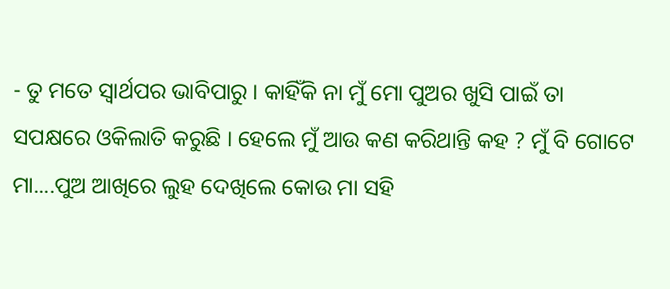- ତୁ ମତେ ସ୍ୱାର୍ଥପର ଭାବିପାରୁ । କାହିଁକି ନା ମୁଁ ମୋ ପୁଅର ଖୁସି ପାଇଁ ତା ସପକ୍ଷରେ ଓକିଲାତି କରୁଛି । ହେଲେ ମୁଁ ଆଉ କଣ କରିଥାନ୍ତି କହ ? ମୁଁ ବି ଗୋଟେ ମା....ପୁଅ ଆଖିରେ ଲୁହ ଦେଖିଲେ କୋଉ ମା ସହି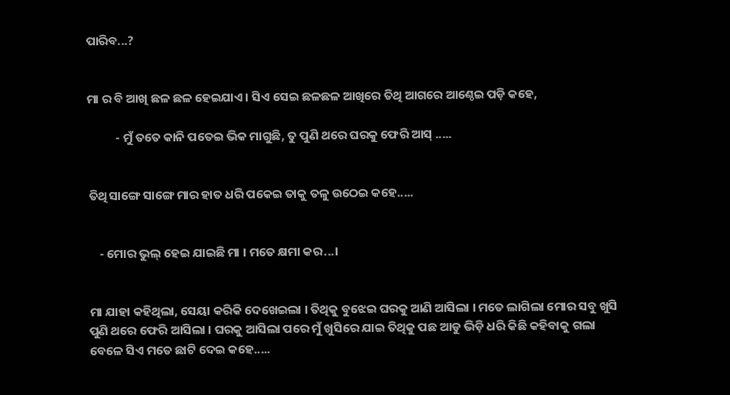ପାରିବ...?


ମା ର ବି ଆଖି ଛଳ ଛଳ ହେଇଯାଏ । ସିଏ ସେଇ ଛଳଛଳ ଆଖିରେ ତିଥି ଆଗରେ ଆଣ୍ଠେଇ ପଡ଼ି କହେ,

          - ମୁଁ ତତେ କାନି ପତେଇ ଭିକ ମାଗୁଛି, ତୁ ପୁଣି ଥରେ ଘରକୁ ଫେରି ଆସ୍ .....


ତିଥି ସାଙ୍ଗେ ସାଙ୍ଗେ ମାର ହାତ ଧରି ପକେଇ ତାକୁ ତଳୁ ଉଠେଇ କହେ.....


    - ମୋର ଭୁଲ୍ ହେଇ ଯାଇଛି ମା । ମତେ କ୍ଷମା କର...।


ମା ଯାହା କହିଥିଲା, ସେୟା କରିକି ଦେଖେଇଲା । ତିଥିକୁ ବୁଝେଇ ଘରକୁ ଆଣି ଆସିଲା । ମତେ ଲାଗିଲା ମୋର ସବୁ ଖୁସି ପୁଣି ଥରେ ଫେରି ଆସିଲା । ଘରକୁ ଆସିଲା ପରେ ମୁଁ ଖୁସିରେ ଯାଇ ତିଥିକୁ ପଛ ଆଡୁ ଭିଡ଼ି ଧରି କିଛି କହିବାକୁ ଗଲା ବେଳେ ସିଏ ମତେ ଛାଟି ଦେଇ କହେ.....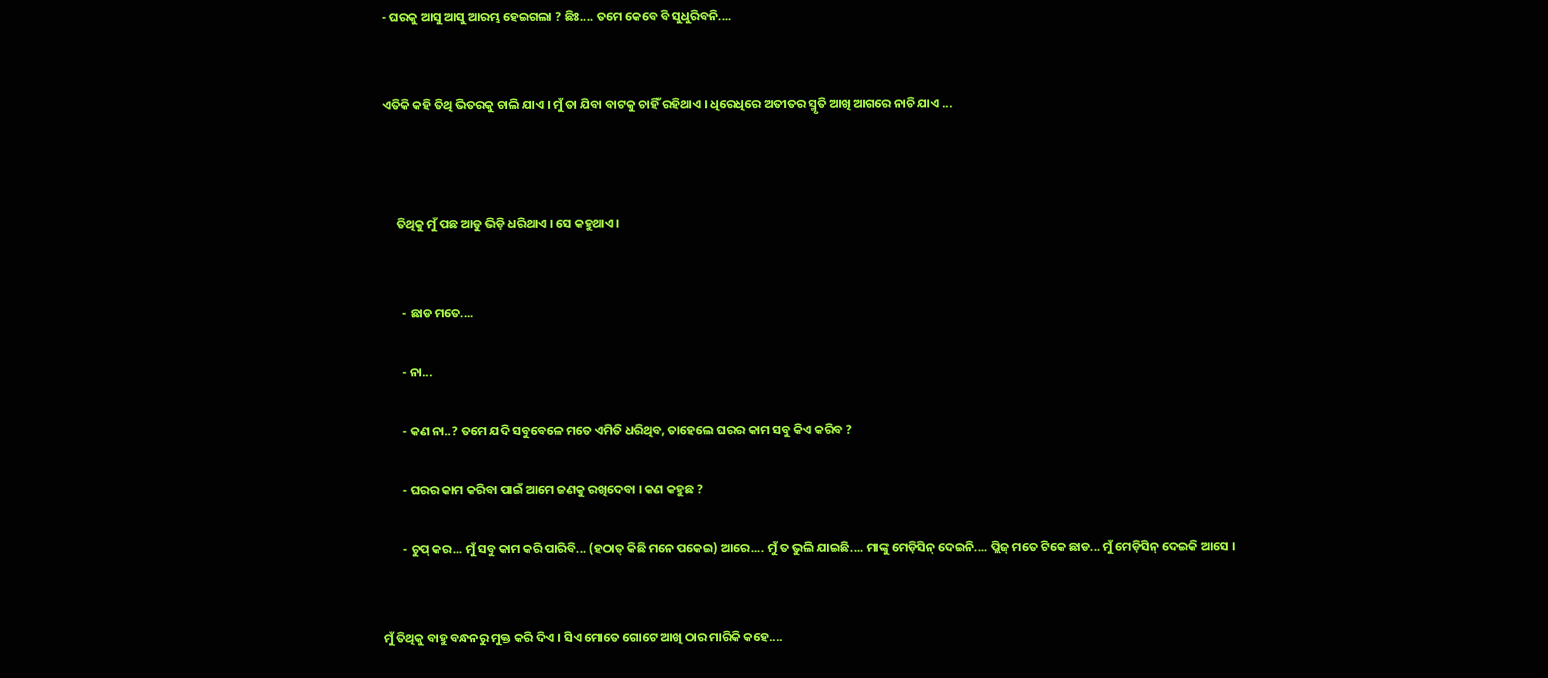- ଘରକୁ ଆସୁ ଆସୁ ଆରମ୍ଭ ହେଇଗଲା ? ଛିଃ.... ତମେ କେବେ ବି ସୁଧୁରିବନି....


ଏତିକି କହି ତିଥି ଭିତରକୁ ଚାଲି ଯାଏ । ମୁଁ ତା ଯିବା ବାଟକୁ ଚାହିଁ ରହିଥାଏ । ଧିରେଧିରେ ଅତୀତର ସ୍ମୃତି ଆଖି ଆଗରେ ନାଚି ଯାଏ ...



     ତିଥିକୁ ମୁଁ ପଛ ଆଡୁ ଭିଡ଼ି ଧରିଥାଏ । ସେ କହୁଥାଏ ।


       - ଛାଡ ମତେ....

       - ନା...

       - କଣ ନା..? ତମେ ଯଦି ସବୁବେଳେ ମତେ ଏମିତି ଧରିଥିବ, ତାହେଲେ ଘରର କାମ ସବୁ କିଏ କରିବ ?

       - ଘରର କାମ କରିବା ପାଇଁ ଆମେ ଜଣକୁ ରଖିଦେବା । କଣ କହୁଛ ?

       - ଚୁପ୍ କର... ମୁଁ ସବୁ କାମ କରି ପାରିବି... (ହଠାତ୍ କିଛି ମନେ ପକେଇ) ଆରେ.... ମୁଁ ତ ଭୁଲି ଯାଇଛି.... ମାଙ୍କୁ ମେଡ଼ିସିନ୍ ଦେଇନି.... ପ୍ଲିଜ୍ ମତେ ଟିକେ ଛାଡ... ମୁଁ ମେଡ଼ିସିନ୍ ଦେଇକି ଆସେ ।


ମୁଁ ତିଥିକୁ ବାହୁ ବନ୍ଧନରୁ ମୁକ୍ତ କରି ଦିଏ । ସିଏ ମୋତେ ଗୋଟେ ଆଖି ଠାର ମାରିକି କହେ....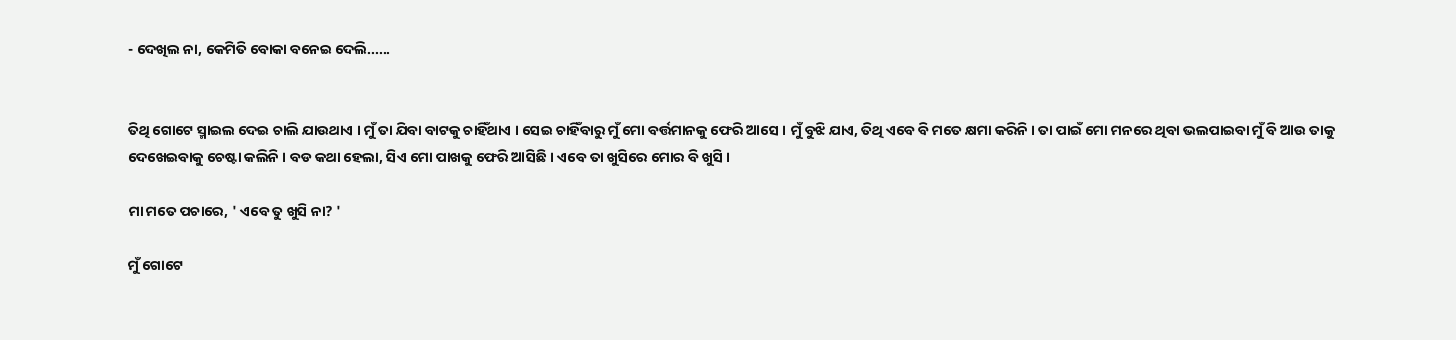- ଦେଖିଲ ନା, କେମିତି ବୋକା ବନେଇ ଦେଲି......


ତିଥି ଗୋଟେ ସ୍ମାଇଲ ଦେଇ ଚାଲି ଯାଉଥାଏ । ମୁଁ ତା ଯିବା ବାଟକୁ ଚାହିଁଥାଏ । ସେଇ ଚାହିଁବାରୁ ମୁଁ ମୋ ବର୍ତ୍ତମାନକୁ ଫେରି ଆସେ । ମୁଁ ବୁଝି ଯାଏ, ତିଥି ଏବେ ବି ମତେ କ୍ଷମା କରିନି । ତା ପାଇଁ ମୋ ମନରେ ଥିବା ଭଲପାଇବା ମୁଁ ବି ଆଉ ତାକୁ ଦେଖେଇବାକୁ ଚେଷ୍ଟା କଲିନି । ବଡ କଥା ହେଲା, ସିଏ ମୋ ପାଖକୁ ଫେରି ଆସିଛି । ଏବେ ତା ଖୁସିରେ ମୋର ବି ଖୁସି ।

ମା ମତେ ପଚାରେ, ' ଏବେ ତୁ ଖୁସି ନା? '

ମୁଁ ଗୋଟେ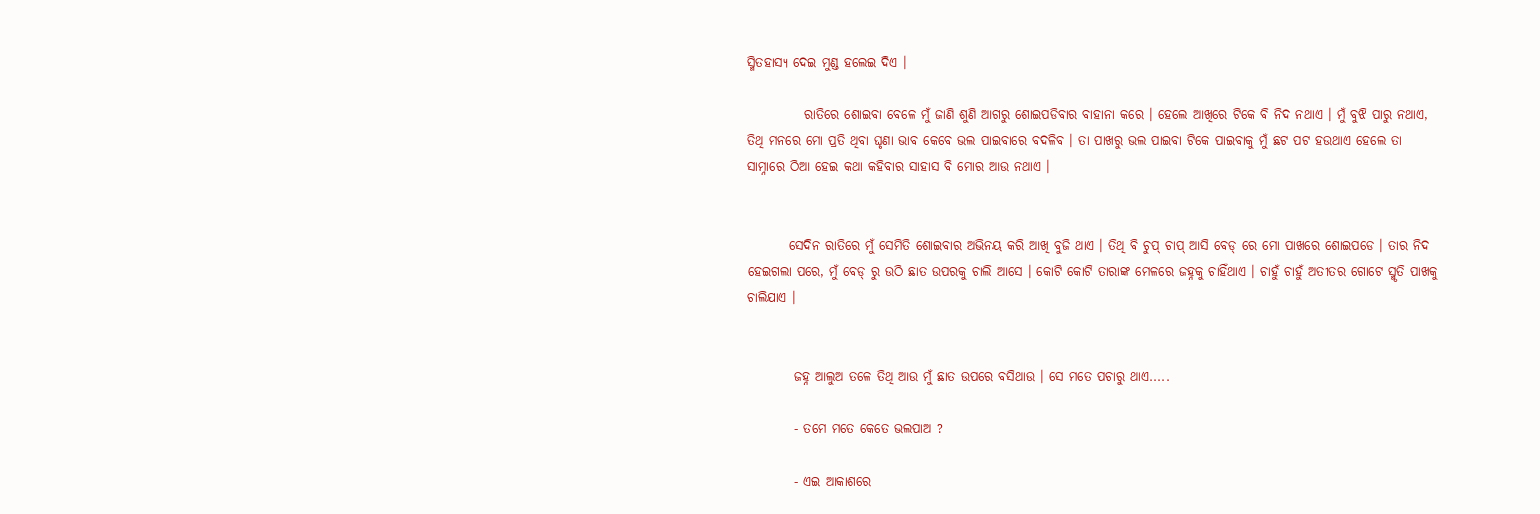ସ୍ମିତହାସ୍ୟ ଦେଇ ମୁଣ୍ଡ ହଲେଇ ଦିଏ ।

           ରାତିରେ ଶୋଇବା ବେଳେ ମୁଁ ଜାଣି ଶୁଣି ଆଗରୁ ଶୋଇପଡିବାର ବାହାନା କରେ । ହେଲେ ଆଖିରେ ଟିକେ ବି ନିଦ ନଥାଏ । ମୁଁ ବୁଝି ପାରୁ ନଥାଏ, ତିଥି ମନରେ ମୋ ପ୍ରତି ଥିବା ଘୃଣା ଭାବ କେବେ ଭଲ ପାଇବାରେ ବଦଳିବ । ତା ପାଖରୁ ଭଲ ପାଇବା ଟିକେ ପାଇବାକୁ ମୁଁ ଛଟ ପଟ ହଉଥାଏ ହେଲେ ତା ସାମ୍ନାରେ ଠିଆ ହେଇ କଥା କହିବାର ସାହାସ ବି ମୋର ଆଉ ନଥାଏ ।


        ସେଦିନ ରାତିରେ ମୁଁ ସେମିତି ଶୋଇବାର ଅଭିନୟ କରି ଆଖି ବୁଜି ଥାଏ । ତିଥି ବି ଚୁପ୍ ଚାପ୍ ଆସି ବେଡ୍ ରେ ମୋ ପାଖରେ ଶୋଇପଡେ । ତାର ନିଦ ହେଇଗଲା ପରେ, ମୁଁ ବେଡ୍ ରୁ ଉଠି ଛାତ ଉପରକୁ ଚାଲି ଆସେ । କୋଟି କୋଟି ତାରାଙ୍କ ମେଳରେ ଜହ୍ନକୁ ଚାହିଁଥାଏ । ଚାହୁଁ ଚାହୁଁ ଅତୀତର ଗୋଟେ ସ୍ମୃତି ପାଖକୁ ଚାଲିଯାଏ ।


         ଜହ୍ନ ଆଲୁଅ ତଳେ ତିଥି ଆଉ ମୁଁ ଛାତ ଉପରେ ବସିଥାଉ । ସେ ମତେ ପଚାରୁ ଥାଏ.....

         - ତମେ ମତେ କେତେ ଭଲପାଅ ?

         - ଏଇ ଆକାଶରେ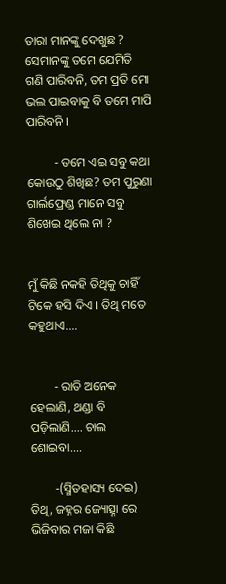ତାରା ମାନଙ୍କୁ ଦେଖୁଛ ? ସେମାନଙ୍କୁ ତମେ ଯେମିତି ଗଣି ପାରିବନି, ତମ ପ୍ରତି ମୋ ଭଲ ପାଇବାକୁ ବି ତମେ ମାପି ପାରିବନି ।

         - ତମେ ଏଇ ସବୁ କଥା କୋଉଠୁ ଶିଖିଛ? ତମ ପୁରୁଣା ଗାର୍ଲଫ୍ରେଣ୍ଡ ମାନେ ସବୁ ଶିଖେଇ ଥିଲେ ନା ?


ମୁଁ କିଛି ନକହି ତିଥିକୁ ଚାହିଁ ଟିକେ ହସି ଦିଏ । ତିଥି ମତେ କହୁଥାଏ....


        - ରାତି ଅନେକ ହେଲାଣି, ଥଣ୍ଡା ବି ପଡ଼ିଲାଣି.... ଚାଲ ଶୋଇବା....

        -(ସ୍ମିତହାସ୍ୟ ଦେଇ) ତିଥି, ଜହ୍ନର ଜ୍ୟୋତ୍ସ୍ନା ରେ ଭିଜିବାର ମଜା କିଛି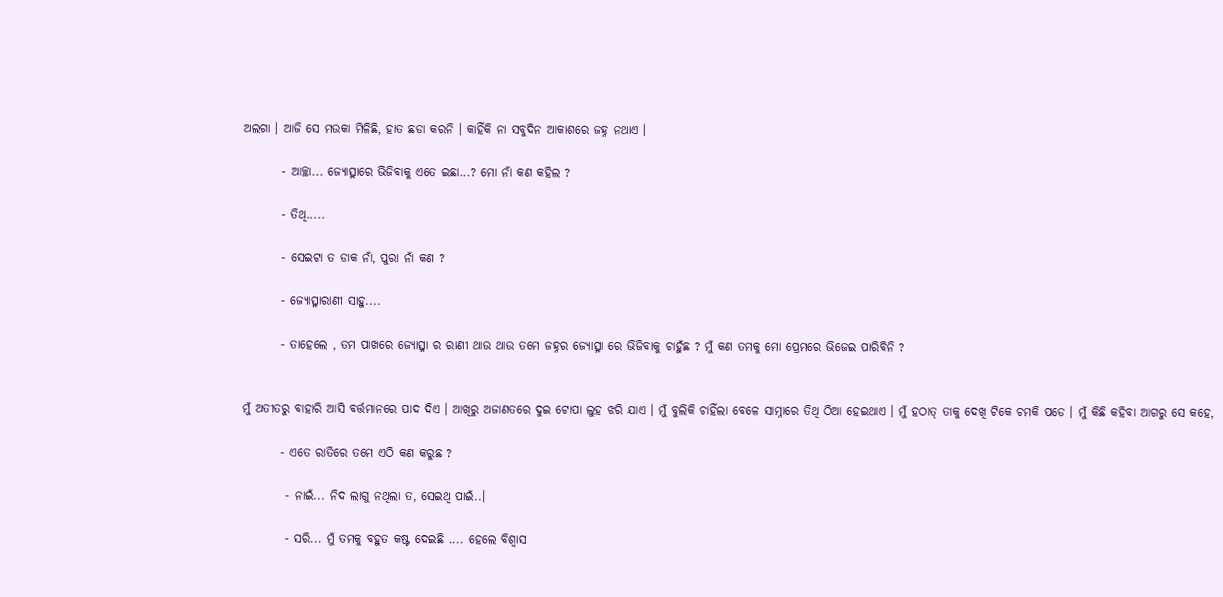ଅଲଗା । ଆଜି ସେ ମଉକା ମିଳିଛି, ହାତ ଛଡା କରନି । କାହିଁକି ନା ସବୁଦିନ ଆକାଶରେ ଜହ୍ନ ନଥାଏ ।

        - ଆଚ୍ଛା... ଜ୍ୟୋତ୍ସ୍ନାରେ ଭିଜିବାକୁ ଏତେ ଇଛା...? ମୋ ନାଁ କଣ କହିଲ ?

        - ତିଥି.....

        - ସେଇଟା ତ ଡାକ ନାଁ, ପୁରା ନାଁ କଣ ?

        - ଜ୍ୟୋତ୍ସ୍ନାରାଣୀ ସାହୁ....

        - ତାହେଲେ , ତମ ପାଖରେ ଜ୍ୟୋତ୍ସ୍ନା ର ରାଣୀ ଥାଉ ଥାଉ ତମେ ଜହ୍ନର ଜ୍ୟୋତ୍ସ୍ନା ରେ ଭିଜିବାକୁ ଚାହୁଁଛ ? ମୁଁ କଣ ତମକୁ ମୋ ପ୍ରେମରେ ଭିଜେଇ ପାରିବିନି ?


ମୁଁ ଅତୀତରୁ ବାହାରି ଆସି ବର୍ତ୍ତମାନରେ ପାଦ ଦିଏ । ଆଖିରୁ ଅଜାଣତରେ ଦୁଇ ଟୋପା ଲୁହ ଝରି ଯାଏ । ମୁଁ ବୁଲିକି ଚାହିଁଲା ବେଳେ ସାମ୍ନାରେ ତିଥି ଠିଆ ହେଇଥାଏ । ମୁଁ ହଠାତ୍ ତାକୁ ଦେଖି ଟିକେ ଚମକି ପଡେ । ମୁଁ କିଛି କହିବା ଆଗରୁ ସେ କହେ,

        - ଏତେ ରାତିରେ ତମେ ଏଠି କଣ କରୁଛ ?

         - ନାଇଁ... ନିଦ ଲାଗୁ ନଥିଲା ତ, ସେଇଥି ପାଇଁ..।

         - ସରି... ମୁଁ ତମକୁ ବହୁତ କଷ୍ଟ ଦେଇଛି .... ହେଲେ ବିଶ୍ୱାସ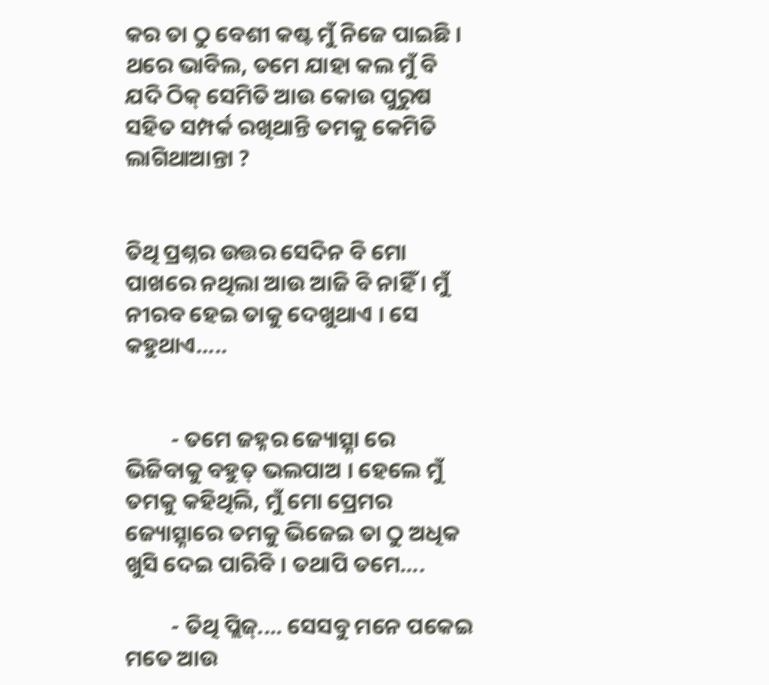କର ତା ଠୁ ବେଶୀ କଷ୍ଟ ମୁଁ ନିଜେ ପାଇଛି । ଥରେ ଭାବିଲ, ତମେ ଯାହା କଲ ମୁଁ ବି ଯଦି ଠିକ୍ ସେମିତି ଆଉ କୋଉ ପୁରୁଷ ସହିତ ସମ୍ପର୍କ ରଖିଥାନ୍ତି ତମକୁ କେମିତି ଲାଗିଥାଆନ୍ତା ?


ତିଥି ପ୍ରଶ୍ନର ଉତ୍ତର ସେଦିନ ବି ମୋ ପାଖରେ ନଥିଲା ଆଉ ଆଜି ବି ନାହିଁ । ମୁଁ ନୀରବ ହେଇ ତାକୁ ଦେଖୁଥାଏ । ସେ କହୁଥାଏ.....


         - ତମେ ଜହ୍ନର ଜ୍ୟୋତ୍ସ୍ନା ରେ ଭିଜିବାକୁ ବହୁତ୍ ଭଲପାଅ । ହେଲେ ମୁଁ ତମକୁ କହିଥିଲି, ମୁଁ ମୋ ପ୍ରେମର ଜ୍ୟୋତ୍ସ୍ନାରେ ତମକୁ ଭିଜେଇ ତା ଠୁ ଅଧିକ ଖୁସି ଦେଇ ପାରିବି । ତଥାପି ତମେ....

         - ତିଥି ପ୍ଲିଜ୍.... ସେସବୁ ମନେ ପକେଇ ମତେ ଆଉ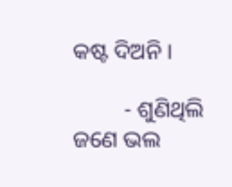କଷ୍ଟ ଦିଅନି ।

         - ଶୁଣିଥିଲି ଜଣେ ଭଲ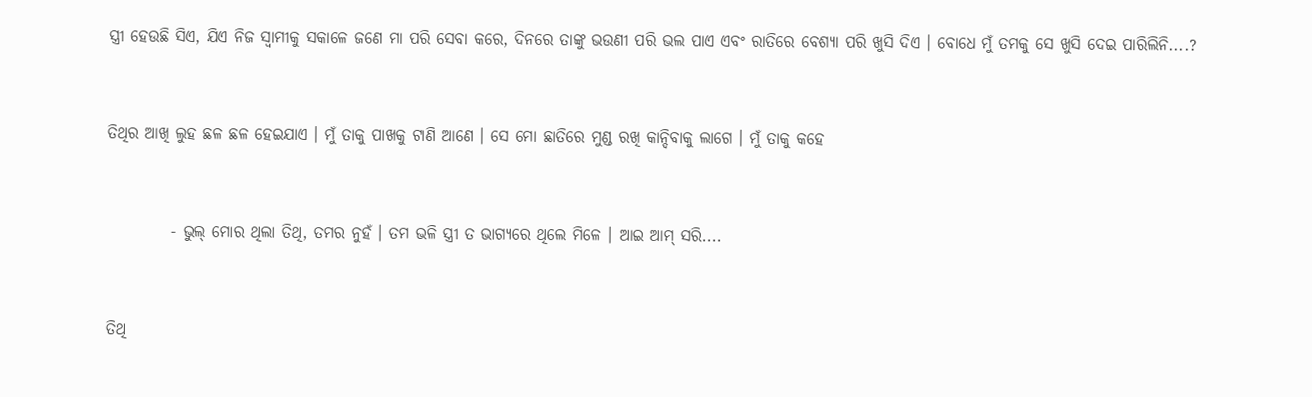ସ୍ତ୍ରୀ ହେଉଛି ସିଏ, ଯିଏ ନିଜ ସ୍ୱାମୀକୁ ସକାଳେ ଜଣେ ମା ପରି ସେବା କରେ, ଦିନରେ ତାଙ୍କୁ ଭଉଣୀ ପରି ଭଲ ପାଏ ଏବଂ ରାତିରେ ବେଶ୍ୟା ପରି ଖୁସି ଦିଏ । ବୋଧେ ମୁଁ ତମକୁ ସେ ଖୁସି ଦେଇ ପାରିଲିନି....?


ତିଥିର ଆଖି ଲୁହ ଛଳ ଛଳ ହେଇଯାଏ । ମୁଁ ତାକୁ ପାଖକୁ ଟାଣି ଆଣେ । ସେ ମୋ ଛାତିରେ ମୁଣ୍ଡ ରଖି କାନ୍ଦିବାକୁ ଲାଗେ । ମୁଁ ତାକୁ କହେ


          - ଭୁଲ୍ ମୋର ଥିଲା ତିଥି, ତମର ନୁହଁ । ତମ ଭଳି ସ୍ତ୍ରୀ ତ ଭାଗ୍ୟରେ ଥିଲେ ମିଳେ । ଆଇ ଆମ୍ ସରି....


ତିଥି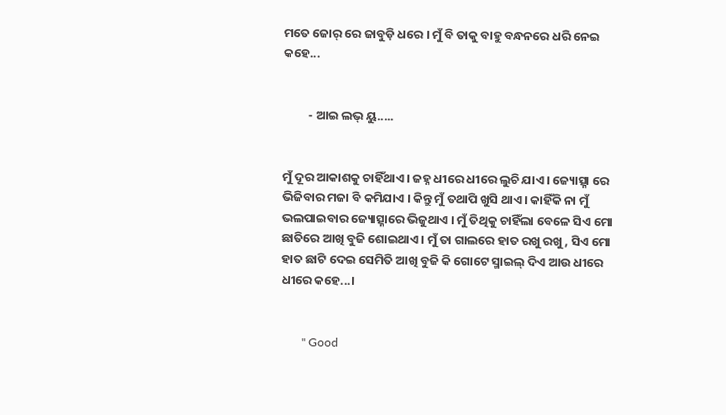ମତେ ଜୋର୍ ରେ ଜାବୁଡ଼ି ଧରେ । ମୁଁ ବି ତାକୁ ବାହୁ ବନ୍ଧନରେ ଧରି ନେଇ କହେ...


         - ଆଇ ଲଭ୍ ୟୁ.....


ମୁଁ ଦୂର ଆକାଶକୁ ଚାହିଁଥାଏ । ଜହ୍ନ ଧୀରେ ଧୀରେ ଲୁଚି ଯାଏ । ଜ୍ୟୋତ୍ସ୍ନା ରେ ଭିଜିବାର ମଜା ବି କମିଯାଏ । କିନ୍ତୁ ମୁଁ ତଥାପି ଖୁସି ଥାଏ । କାହିଁକି ନା ମୁଁ ଭଲପାଇବାର ଜ୍ୟୋତ୍ସ୍ନାରେ ଭିଜୁଥାଏ । ମୁଁ ତିଥିକୁ ଚାହିଁଲା ବେଳେ ସିଏ ମୋ ଛାତିରେ ଆଖି ବୁଜି ଶୋଇଥାଏ । ମୁଁ ତା ଗାଲରେ ହାତ ରଖୁ ରଖୁ, ସିଏ ମୋ ହାତ ଛାଟି ଦେଇ ସେମିତି ଆଖି ବୁଜି କି ଗୋଟେ ସ୍ମାଇଲ୍ ଦିଏ ଆଉ ଧୀରେ ଧୀରେ କହେ...।


       " Good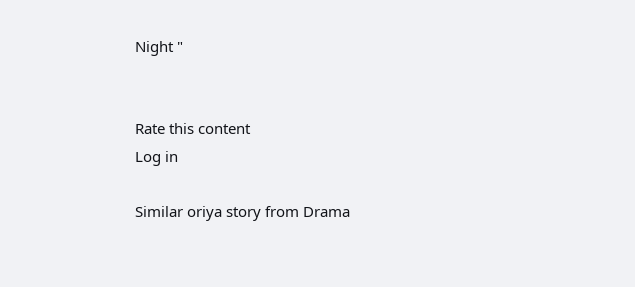Night "


Rate this content
Log in

Similar oriya story from Drama